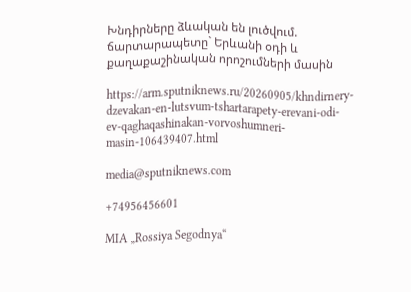Խնդիրները ձևական են լուծվում. ճարտարապետը` Երևանի օդի և քաղաքաշինական որոշումների մասին

https://arm.sputniknews.ru/20260905/khndirnery-dzevakan-en-lutsvum-tshartarapety-erevani-odi-ev-qaghaqashinakan-vorvoshumneri-masin-106439407.html

media@sputniknews.com

+74956456601

MIA „Rossiya Segodnya“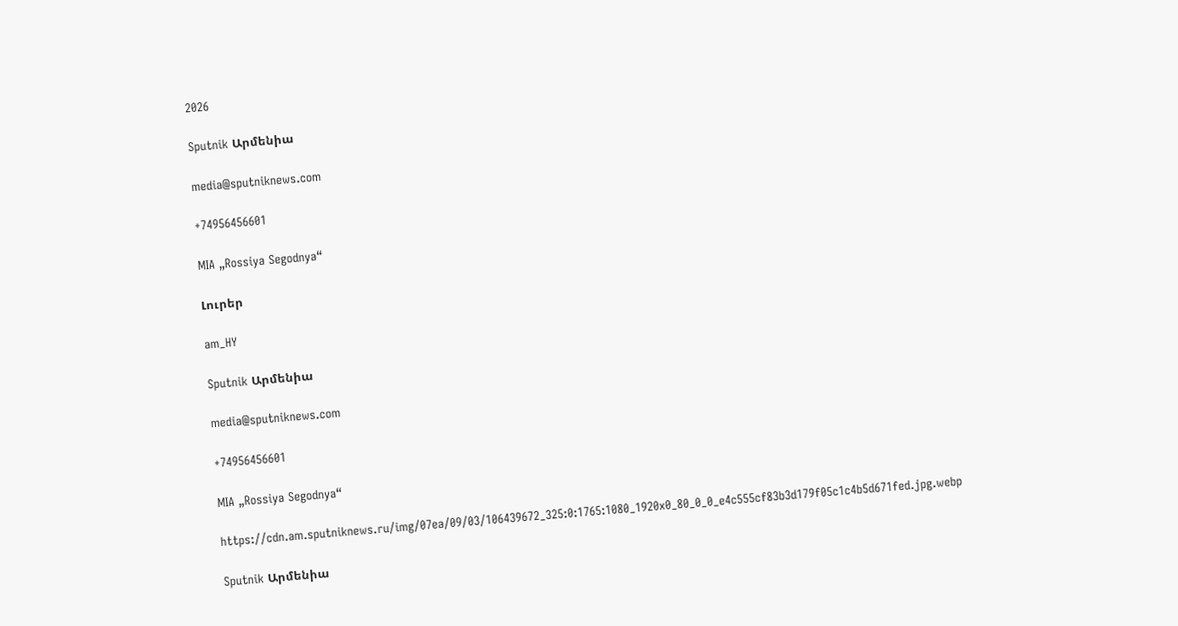2026

Sputnik Արմենիա

media@sputniknews.com

+74956456601

MIA „Rossiya Segodnya“

Լուրեր

am_HY

Sputnik Արմենիա

media@sputniknews.com

+74956456601

MIA „Rossiya Segodnya“

https://cdn.am.sputniknews.ru/img/07ea/09/03/106439672_325:0:1765:1080_1920x0_80_0_0_e4c555cf83b3d179f05c1c4b5d671fed.jpg.webp

Sputnik Արմենիա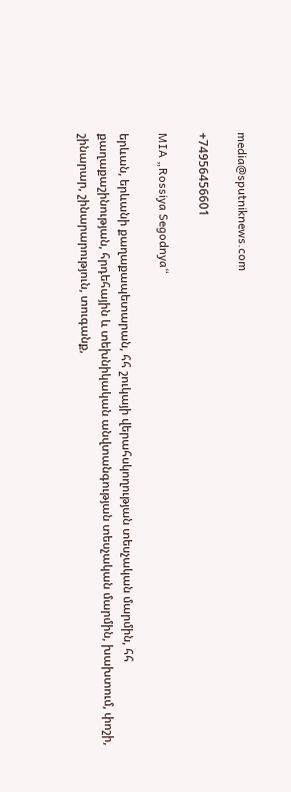media@sputniknews.com

+74956456601

MIA „Rossiya Segodnya“

երևան, երևանի քաղաքապետարան, հհ շուկայի վերահսկողության տեսչական մարմին, հհ քաղաքաշինության, հրդեհային և տեխնիկական անվտանգության տեսչական մարմին, խախտում, փոշի, շինարար, շինարարություն, տուգանք,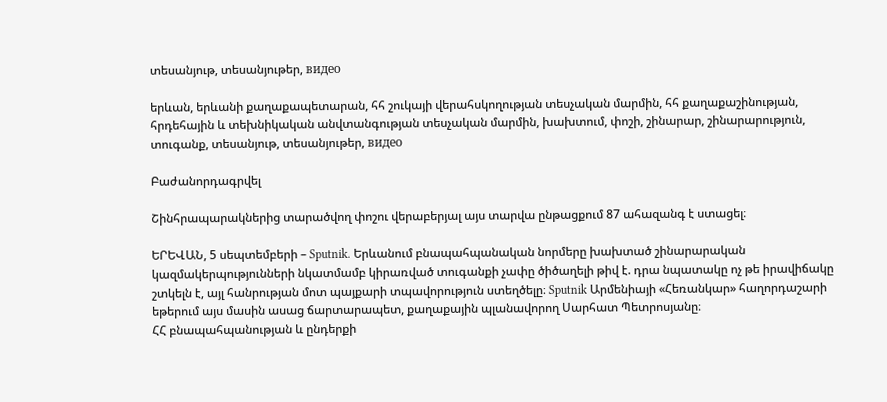տեսանյութ, տեսանյութեր, видео

երևան, երևանի քաղաքապետարան, հհ շուկայի վերահսկողության տեսչական մարմին, հհ քաղաքաշինության, հրդեհային և տեխնիկական անվտանգության տեսչական մարմին, խախտում, փոշի, շինարար, շինարարություն, տուգանք, տեսանյութ, տեսանյութեր, видео

Բաժանորդագրվել

Շինհրապարակներից տարածվող փոշու վերաբերյալ այս տարվա ընթացքում 87 ահազանգ է ստացել։

ԵՐԵՎԱՆ, 5 սեպտեմբերի – Sputnik. Երևանում բնապահպանական նորմերը խախտած շինարարական կազմակերպությունների նկատմամբ կիրառված տուգանքի չափը ծիծաղելի թիվ է. դրա նպատակը ոչ թե իրավիճակը շտկելն է, այլ հանրության մոտ պայքարի տպավորություն ստեղծելը։ Sputnik Արմենիայի «Հեռանկար» հաղորդաշարի եթերում այս մասին ասաց ճարտարապետ, քաղաքային պլանավորող Սարհատ Պետրոսյանը։
ՀՀ բնապահպանության և ընդերքի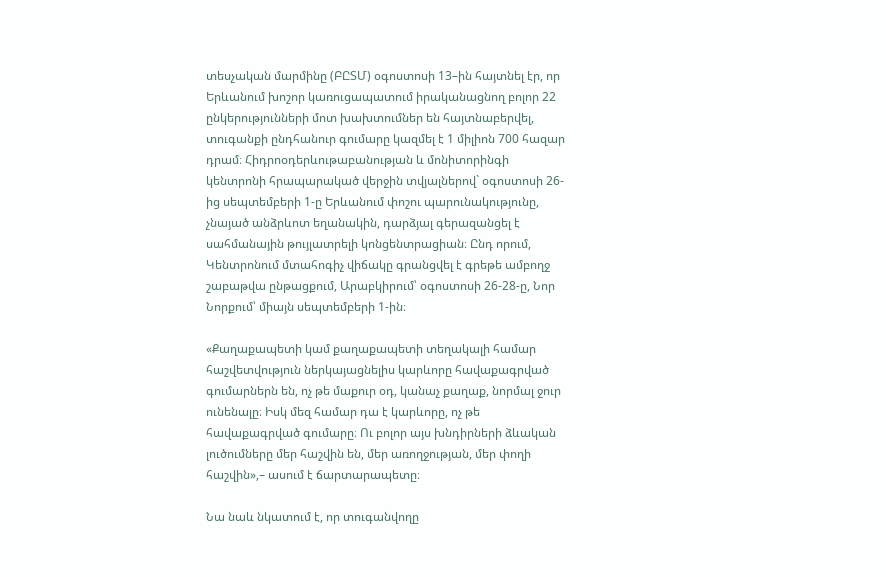տեսչական մարմինը (ԲԸՏՄ) օգոստոսի 13–ին հայտնել էր, որ Երևանում խոշոր կառուցապատում իրականացնող բոլոր 22 ընկերությունների մոտ խախտումներ են հայտնաբերվել, տուգանքի ընդհանուր գումարը կազմել է 1 միլիոն 700 հազար դրամ։ Հիդրոօդերևութաբանության և մոնիտորինգի կենտրոնի հրապարակած վերջին տվյալներով` օգոստոսի 26-ից սեպտեմբերի 1-ը Երևանում փոշու պարունակությունը, չնայած անձրևոտ եղանակին, դարձյալ գերազանցել է սահմանային թույլատրելի կոնցենտրացիան։ Ընդ որում, Կենտրոնում մտահոգիչ վիճակը գրանցվել է գրեթե ամբողջ շաբաթվա ընթացքում, Արաբկիրում՝ օգոստոսի 26-28-ը, Նոր Նորքում՝ միայն սեպտեմբերի 1-ին։

«Քաղաքապետի կամ քաղաքապետի տեղակալի համար հաշվետվություն ներկայացնելիս կարևորը հավաքագրված գումարներն են, ոչ թե մաքուր օդ, կանաչ քաղաք, նորմալ ջուր ունենալը։ Իսկ մեզ համար դա է կարևորը, ոչ թե հավաքագրված գումարը։ Ու բոլոր այս խնդիրների ձևական լուծումները մեր հաշվին են, մեր առողջության, մեր փողի հաշվին»,– ասում է ճարտարապետը։

Նա նաև նկատում է, որ տուգանվողը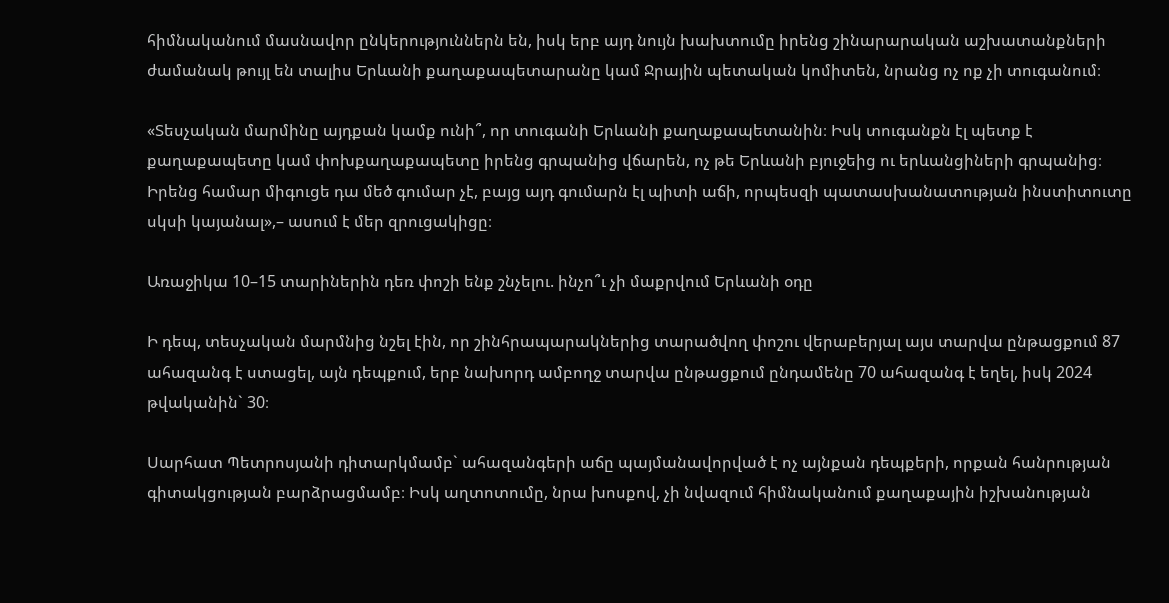հիմնականում մասնավոր ընկերություններն են, իսկ երբ այդ նույն խախտումը իրենց շինարարական աշխատանքների ժամանակ թույլ են տալիս Երևանի քաղաքապետարանը կամ Ջրային պետական կոմիտեն, նրանց ոչ ոք չի տուգանում։

«Տեսչական մարմինը այդքան կամք ունի՞, որ տուգանի Երևանի քաղաքապետանին։ Իսկ տուգանքն էլ պետք է քաղաքապետը կամ փոխքաղաքապետը իրենց գրպանից վճարեն, ոչ թե Երևանի բյուջեից ու երևանցիների գրպանից։ Իրենց համար միգուցե դա մեծ գումար չէ, բայց այդ գումարն էլ պիտի աճի, որպեսզի պատասխանատության ինստիտուտը սկսի կայանալ»,– ասում է մեր զրուցակիցը։

Առաջիկա 10–15 տարիներին դեռ փոշի ենք շնչելու. ինչո՞ւ չի մաքրվում Երևանի օդը

Ի դեպ, տեսչական մարմնից նշել էին, որ շինհրապարակներից տարածվող փոշու վերաբերյալ այս տարվա ընթացքում 87 ահազանգ է ստացել, այն դեպքում, երբ նախորդ ամբողջ տարվա ընթացքում ընդամենը 70 ահազանգ է եղել, իսկ 2024 թվականին` 30։

Սարհատ Պետրոսյանի դիտարկմամբ` ահազանգերի աճը պայմանավորված է ոչ այնքան դեպքերի, որքան հանրության գիտակցության բարձրացմամբ։ Իսկ աղտոտումը, նրա խոսքով, չի նվազում հիմնականում քաղաքային իշխանության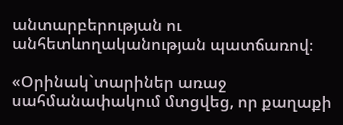անտարբերության ու անհետևողականության պատճառով։

«Օրինակ`տարիներ առաջ սահմանափակում մտցվեց, որ քաղաքի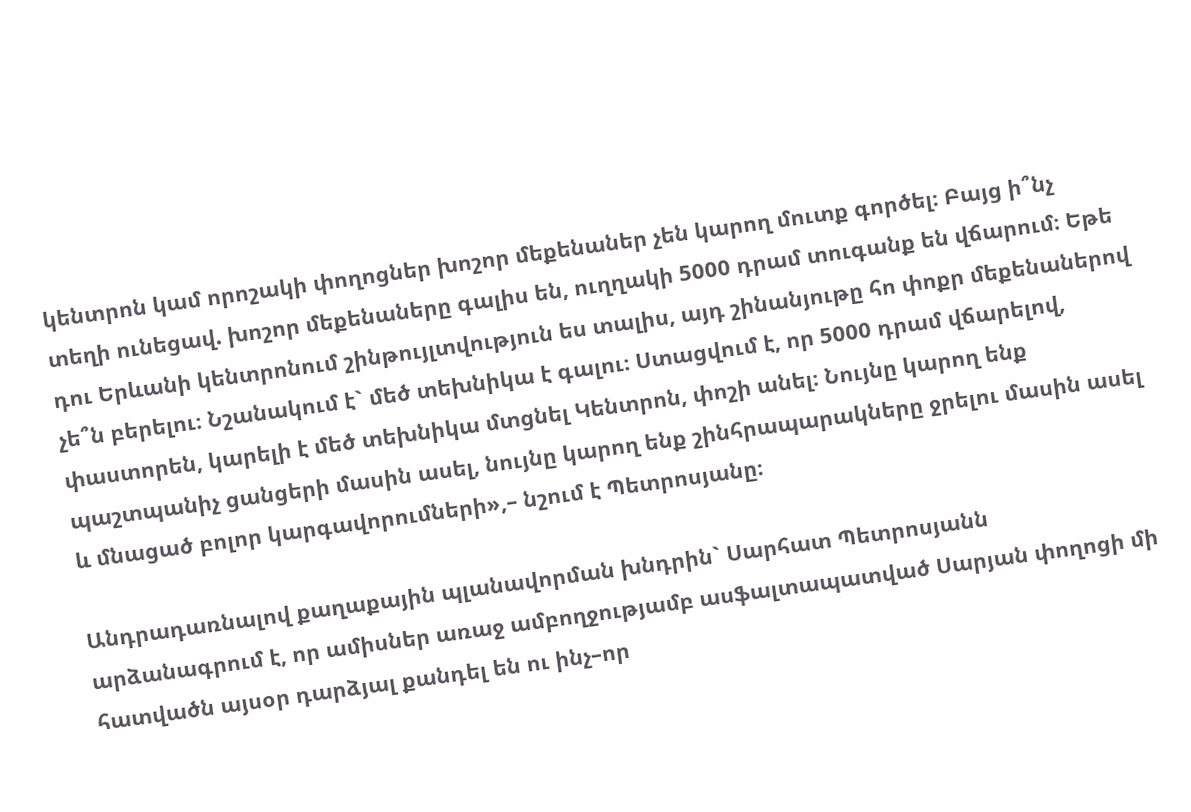կենտրոն կամ որոշակի փողոցներ խոշոր մեքենաներ չեն կարող մուտք գործել։ Բայց ի՞նչ տեղի ունեցավ. խոշոր մեքենաները գալիս են, ուղղակի 5000 դրամ տուգանք են վճարում։ Եթե դու Երևանի կենտրոնում շինթույլտվություն ես տալիս, այդ շինանյութը հո փոքր մեքենաներով չե՞ն բերելու։ Նշանակում է` մեծ տեխնիկա է գալու։ Ստացվում է, որ 5000 դրամ վճարելով, փաստորեն, կարելի է մեծ տեխնիկա մտցնել Կենտրոն, փոշի անել։ Նույնը կարող ենք պաշտպանիչ ցանցերի մասին ասել, նույնը կարող ենք շինհրապարակները ջրելու մասին ասել և մնացած բոլոր կարգավորումների»,– նշում է Պետրոսյանը։

Անդրադառնալով քաղաքային պլանավորման խնդրին` Սարհատ Պետրոսյանն արձանագրում է, որ ամիսներ առաջ ամբողջությամբ ասֆալտապատված Սարյան փողոցի մի հատվածն այսօր դարձյալ քանդել են ու ինչ–որ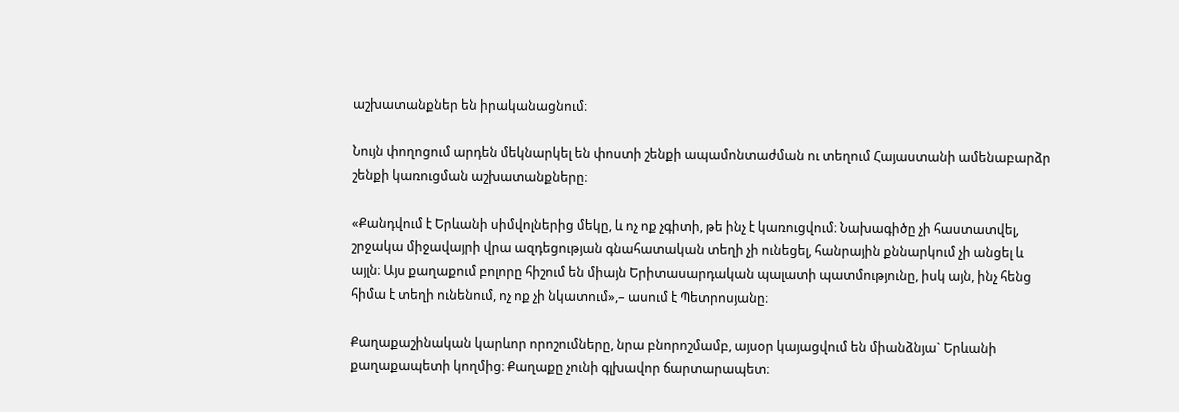աշխատանքներ են իրականացնում։

Նույն փողոցում արդեն մեկնարկել են փոստի շենքի ապամոնտաժման ու տեղում Հայաստանի ամենաբարձր շենքի կառուցման աշխատանքները։

«Քանդվում է Երևանի սիմվոլներից մեկը, և ոչ ոք չգիտի, թե ինչ է կառուցվում։ Նախագիծը չի հաստատվել, շրջակա միջավայրի վրա ազդեցության գնահատական տեղի չի ունեցել, հանրային քննարկում չի անցել և այլն։ Այս քաղաքում բոլորը հիշում են միայն Երիտասարդական պալատի պատմությունը, իսկ այն, ինչ հենց հիմա է տեղի ունենում, ոչ ոք չի նկատում»,– ասում է Պետրոսյանը։

Քաղաքաշինական կարևոր որոշումները, նրա բնորոշմամբ, այսօր կայացվում են միանձնյա` Երևանի քաղաքապետի կողմից։ Քաղաքը չունի գլխավոր ճարտարապետ։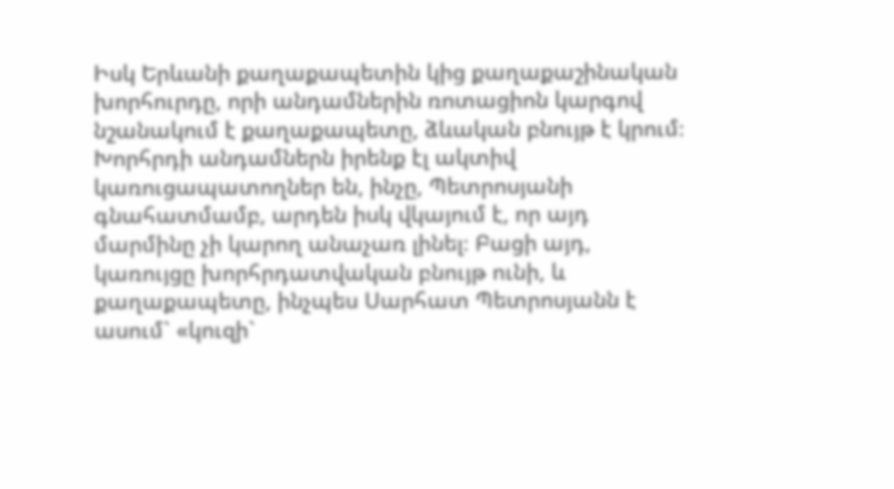Իսկ Երևանի քաղաքապետին կից քաղաքաշինական խորհուրդը, որի անդամներին ռոտացիոն կարգով նշանակում է քաղաքապետը, ձևական բնույթ է կրում։ Խորհրդի անդամներն իրենք էլ ակտիվ կառուցապատողներ են, ինչը, Պետրոսյանի գնահատմամբ, արդեն իսկ վկայում է, որ այդ մարմինը չի կարող անաչառ լինել։ Բացի այդ, կառույցը խորհրդատվական բնույթ ունի, և քաղաքապետը, ինչպես Սարհատ Պետրոսյանն է ասում` «կուզի`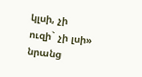կլսի, չի ուզի` չի լսի» նրանց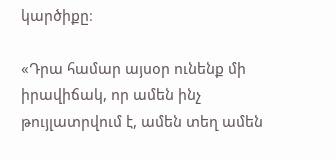կարծիքը։

«Դրա համար այսօր ունենք մի իրավիճակ, որ ամեն ինչ թույլատրվում է, ամեն տեղ ամեն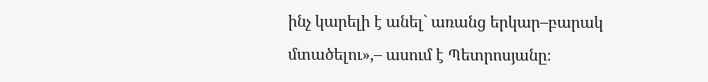ինչ կարելի է անել` առանց երկար–բարակ մտածելու»,– ասում է Պետրոսյանը։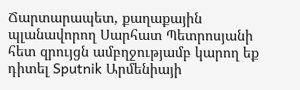Ճարտարապետ, քաղաքային պլանավորող Սարհատ Պետրոսյանի հետ զրույցն ամբղջությամբ կարող եք դիտել Sputnik Արմենիայի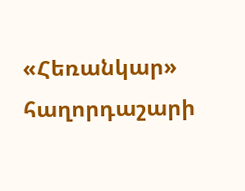«Հեռանկար» հաղորդաշարի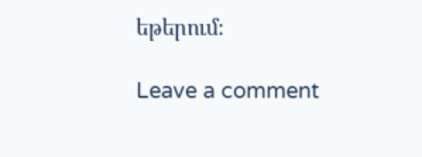եթերում։

Leave a comment